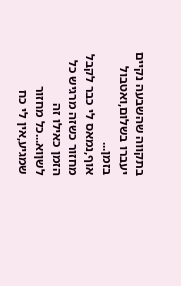בתקווה שהשבעה נקיים יעברו בשלום,ואטבול בזמן...
אוף,נמאס לי כבר לקבל מחזור כשזה מרגיש כל הזמן כאילו זה לשןוא...כל מחזור שמגיע,אין לי כח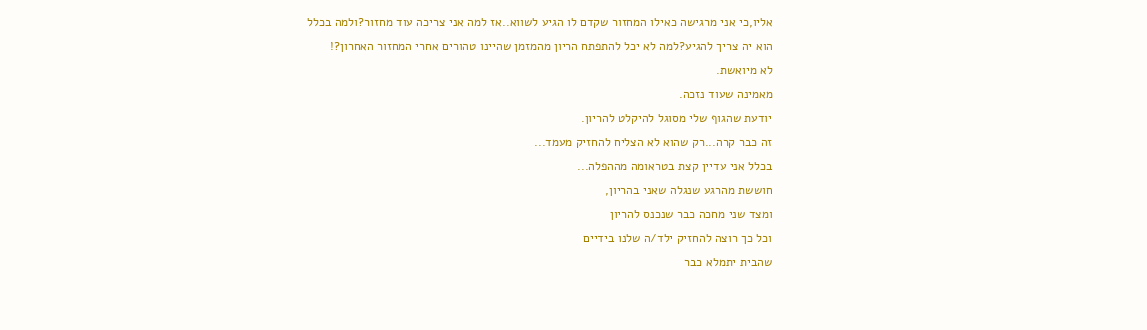אליו,כי אני מרגישה כאילו המחזור שקדם לו הגיע לשווא..אז למה אני צריכה עוד מחזור?ולמה בכלל הוא יה צריך להגיע?למה לא יכל להתפתח הריון מהמזמן שהיינו טהורים אחרי המחזור האחרון?!
לא מיואשת.
מאמינה שעוד נזכה.
יודעת שהגוף שלי מסוגל להיקלט להריון.
זה כבר קרה...רק שהוא לא הצליח להחזיק מעמד...
בכלל אני עדיין קצת בטראומה מההפלה...
חוששת מהרגע שנגלה שאני בהריון,
ומצד שני מחכה כבר שנכנס להריון
וכל כך רוצה להחזיק ילד/ה שלנו בידיים
שהבית יתמלא כבר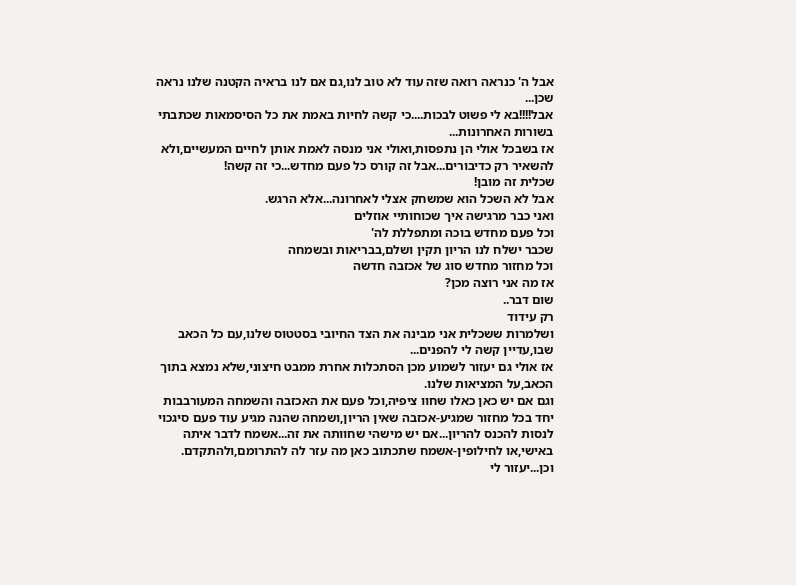אבל ה' כנראה רואה שזה עוד לא טוב לנו,גם אם לנו בראיה הקטנה שלנו נראה שכן...
אבל!!!!בא לי פשוט לבכות....כי קשה לחיות באמת את כל הסיסמאות שכתבתי בשורות האחרונות...
אז בשבכל אולי הן נתפסות,ואולי אני מנסה לאמת אותן לחיים המעשיים,ולא להשאיר רק כדיבורים...אבל זה קורס כל פעם מחדש...כי זה קשה!
שכלית זה מובן!
אבל לא השכל הוא שמשחק אצלי לאחרונה...אלא הרגש.
ואני כבר מרגישה איך שכוחותיי אוזלים
וכל פעם מחדש בוכה ומתפללת לה'
שכבר ישלח לנו הריון תקין ושלם,בבריאות ובשמחה
וכל מחזור מחדש סוג של אכזבה חדשה
אז מה אני רוצה מכן?
שום דבר..
רק עידוד
ושלמרות ששכלית אני מבינה את הצד החיובי בסטטוס שלנו,עם כל הכאב שבו,עדיין קשה לי להפנים...
אז אולי גם יעזור לשמוע מכן הסתכלות אחרת ממבט חיצוני,שלא נמצא בתוך הכאב,על המציאות שלנו.
וגם אם יש כאן כאלו שחוו ציפיה,וכל פעם את האכזבה והשמחה המעורבבות יחד בכל מחזור שמגיע-אכזבה שאין הריון,ושמחה שהנה מגיע עוד פעם סיגכוי לנסות להכנס להריון...אם יש מישהי שחוותה את זה...אשמח לדבר איתה באישי,או לחילופין-אשמח שתכתוב כאן מה עזר לה להתרומם,ולהתקדם.
וכן...יעזור לי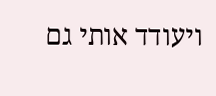ויעודד אותי גם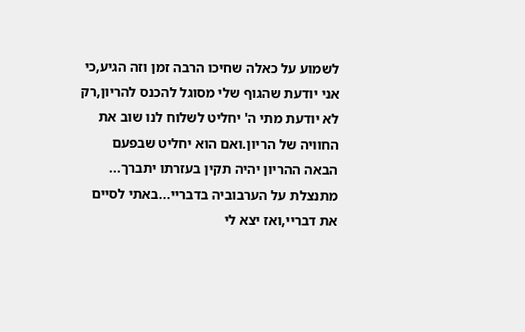לשמוע על כאלה שחיכו הרבה זמן וזה הגיע,כי אני יודעת שהגוף שלי מסוגל להכנס להריון,רק לא יודעת מתי ה' יחליט לשלוח לנו שוב את החוויה של הריון.ואם הוא יחליט שבפעם הבאה ההריון יהיה תקין בעזרתו יתברך...
מתנצלת על הערבוביה בדבריי...באתי לסיים את דבריי,ואז יצא לי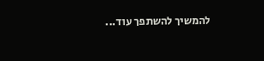להמשיך להשתפך עוד...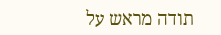תודה מראש על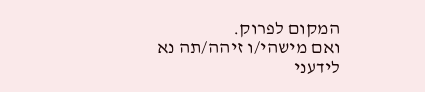המקום לפרוק.
ואם מישהי/ו זיהה/תה נא לידעני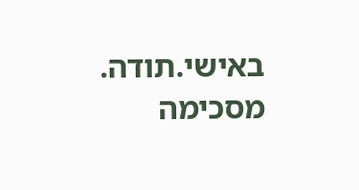באישי.תודה.
מסכימה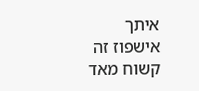איתך
אישפוז זה קשוח מאד